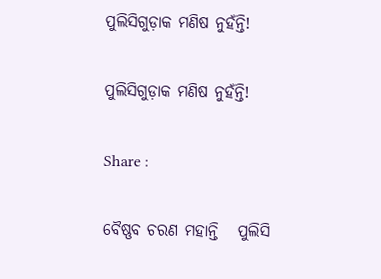ପୁଲିସିଗୁଡ଼ାକ ମଣିଷ ନୁହଁନ୍ତି!

ପୁଲିସିଗୁଡ଼ାକ ମଣିଷ ନୁହଁନ୍ତି!

Share :

ବୈଷ୍ଣବ ଚରଣ ମହାନ୍ତି   ପୁଲିସି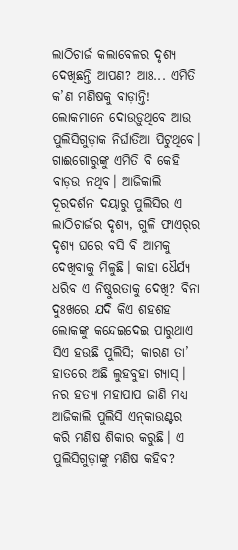ଲାଠିଚାର୍ଜ କଲାବେଳର ଦୃଶ୍ୟ ଦେଖିଛନ୍ତି ଆପଣ? ଆଃ... ଏମିତି କ’ଣ ମଣିଷକୁ ବାଡ଼ାନ୍ତି! ଲୋକମାନେ ଦୋଉଡ଼ୁଥିବେ ଆଉ ପୁଲିସିଗୁଡ଼ାକ ନିର୍ଘାତିଆ ପିଟୁଥିବେ। ଗାଈଗୋରୁଙ୍କୁ ଏମିତି ବି କେହି ବାଡ଼ଉ ନଥିବ। ଆଜିକାଲି ଦୂରଦର୍ଶନ ଦୟାରୁ ପୁଲିସିର ଏ ଲାଠିଚାର୍ଜର ଦୃଶ୍ୟ, ଗୁଳି ଫାଏର‌୍‍ର ଦୃଶ୍ୟ ଘରେ ବସି ବି ଆମକୁ ଦେଖିବାକୁ ମିଳୁଛି। କାହା ଧୈର୍ଯ୍ୟ ଧରିବ ଏ ନିଷ୍ଠୁରତାକୁ ଦେଖି? ବିନା ଦୁଃଖରେ ଯଦି କିଏ ଶହଶହ ଲୋକଙ୍କୁ କନ୍ଦେଇଦେଇ ପାରୁଥାଏ ସିଏ ହଉଛି ପୁଲିସି; କାରଣ ତା’ ହାତରେ ଅଛି ଲୁହବୁହା ଗ୍ୟାସ‌୍‍। ନର ହତ୍ୟା ମହାପାପ ଜାଣି ମଧ୍ୟ ଆଜିକାଲି ପୁଲିସି ଏନ‌୍‍କାଉଣ୍ଟର କରି ମଣିଷ ଶିକାର କରୁଛି। ଏ ପୁଲିସିଗୁଡ଼ାଙ୍କୁ ମଣିଷ କହିବ?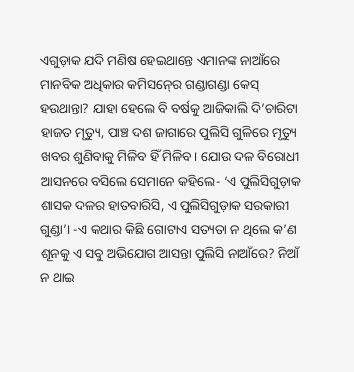ଏଗୁଡ଼ାକ ଯଦି ମଣିଷ ହେଇଥାନ୍ତେ ଏମାନଙ୍କ ନାଆଁରେ ମାନବିକ ଅଧିକାର କମିସନ‌୍‍ରେ ଗଣ୍ଡାଗଣ୍ଡା କେସ‌୍‍ ହଉଥାନ୍ତା? ଯାହା ହେଲେ ବି ବର୍ଷକୁ ଆଜିକାଲି ଦି’ଚାରିଟା ହାଜତ ମୃତ୍ୟୁ, ପାଞ୍ଚ ଦଶ ଜାଗାରେ ପୁଲିସି ଗୁଳିରେ ମୃତ୍ୟୁ ଖବର ଶୁଣିବାକୁ ମିଳିବ ହିଁ ମିଳିବ। ଯୋଉ ଦଳ ବିରୋଧୀ ଆସନରେ ବସିଲେ ସେମାନେ କହିଲେ- ‘ଏ ପୁଲିସିଗୁଡ଼ାକ ଶାସକ ଦଳର ହାତବାରିସି, ଏ ପୁଲିସିଗୁଡ଼ାକ ସରକାରୀ ଗୁଣ୍ଡା’। -ଏ କଥାର କିଛି ଗୋଟାଏ ସତ୍ୟତା ନ ଥିଲେ କ’ଣ ଶୂନକୁ ଏ ସବୁ ଅଭିଯୋଗ ଆସନ୍ତା ପୁଲିସି ନାଆଁରେ? ନିଆଁ ନ ଥାଇ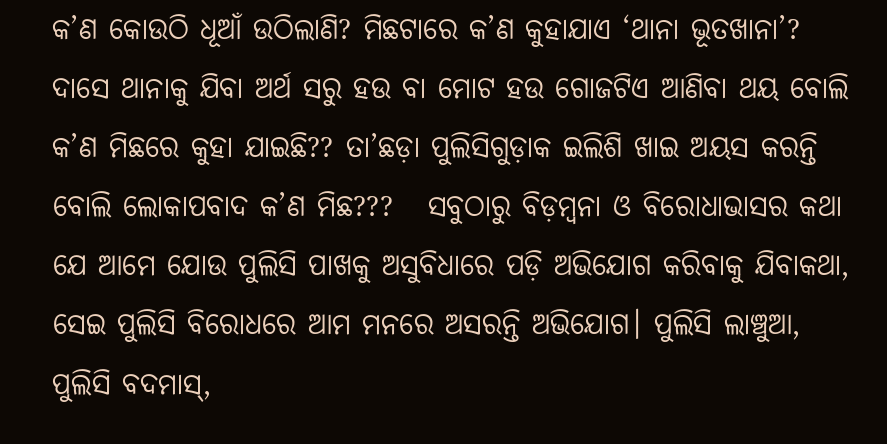କ’ଣ କୋଉଠି ଧୂଆଁ ଉଠିଲାଣି? ମିଛଟାରେ କ’ଣ କୁହାଯାଏ ‘ଥାନା ଭୂତଖାନା’? ଦାସେ ଥାନାକୁ ଯିବା ଅର୍ଥ ସରୁ ହଉ ବା ମୋଟ ହଉ ଗୋଜଟିଏ ଆଣିବା ଥୟ ବୋଲି କ’ଣ ମିଛରେ କୁହା ଯାଇଛି?? ତା’ଛଡ଼ା ପୁଲିସିଗୁଡ଼ାକ ଇଲିଶି ଖାଇ ଅୟସ କରନ୍ତି ବୋଲି ଲୋକାପବାଦ କ’ଣ ମିଛ???   ସବୁଠାରୁ ବିଡ଼ମ୍ୱନା ଓ ବିରୋଧାଭାସର କଥା ଯେ ଆମେ ଯୋଉ ପୁଲିସି ପାଖକୁ ଅସୁବିଧାରେ ପଡ଼ି ଅଭିଯୋଗ କରିବାକୁ ଯିବାକଥା, ସେଇ ପୁଲିସି ବିରୋଧରେ ଆମ ମନରେ ଅସରନ୍ତି ଅଭିଯୋଗ। ପୁଲିସି ଲାଞ୍ଚୁଆ, ପୁଲିସି ବଦମାସ‌୍‍,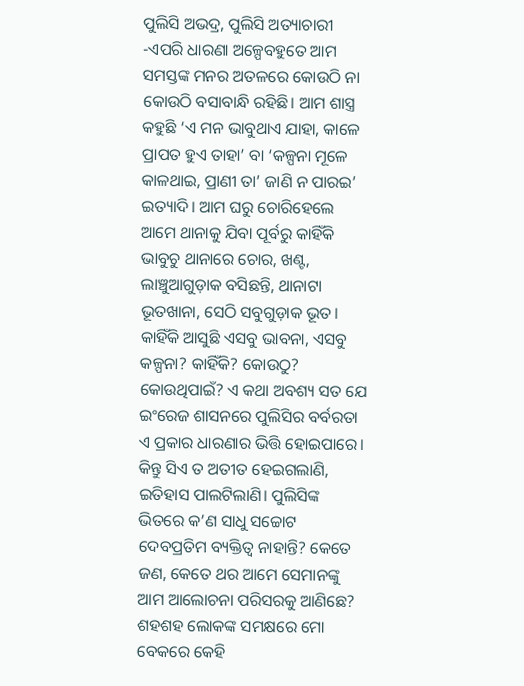ପୁଲିସି ଅଭଦ୍ର, ପୁଲିସି ଅତ୍ୟାଚାରୀ -ଏପରି ଧାରଣା ଅଳ୍ପେବହୁତେ ଆମ ସମସ୍ତଙ୍କ ମନର ଅତଳରେ କୋଉଠି ନା କୋଉଠି ବସାବାନ୍ଧି ରହିଛି। ଆମ ଶାସ୍ତ୍ର କହୁଛି ‘ଏ ମନ ଭାବୁଥାଏ ଯାହା, କାଳେ ପ୍ରାପତ ହୁଏ ତାହା’ ବା ‘କଳ୍ପନା ମୂଳେ କାଳଥାଇ, ପ୍ରାଣୀ ତା’ ଜାଣି ନ ପାରଇ’ ଇତ୍ୟାଦି। ଆମ ଘରୁ ଚୋରିହେଲେ ଆମେ ଥାନାକୁ ଯିବା ପୂର୍ବରୁ କାହିଁକି ଭାବୁଚୁ ଥାନାରେ ଚୋର, ଖଣ୍ଟ, ଲାଞ୍ଚୁଆଗୁଡ଼ାକ ବସିଛନ୍ତି, ଥାନାଟା ଭୂତଖାନା, ସେଠି ସବୁଗୁଡ଼ାକ ଭୂତ। କାହିଁକି ଆସୁଛି ଏସବୁ ଭାବନା, ଏସବୁ କଳ୍ପନା? କାହିଁକି? କୋଉଠୁ? କୋଉଥିପାଇଁ? ଏ କଥା ଅବଶ୍ୟ ସତ ଯେ ଇଂରେଜ ଶାସନରେ ପୁଲିସିର ବର୍ବରତା ଏ ପ୍ରକାର ଧାରଣାର ଭିତ୍ତି ହୋଇପାରେ। କିନ୍ତୁ ସିଏ ତ ଅତୀତ ହେଇଗଲାଣି, ଇତିହାସ ପାଲଟିଲାଣି। ପୁଲିସିଙ୍କ ଭିତରେ କ’ଣ ସାଧୁ ସଚ୍ଚୋଟ ଦେବପ୍ରତିମ ବ୍ୟକ୍ତିତ୍ୱ ନାହାନ୍ତି? କେତେ ଜଣ, କେତେ ଥର ଆମେ ସେମାନଙ୍କୁ ଆମ ଆଲୋଚନା ପରିସରକୁ ଆଣିଛେ? ଶହଶହ ଲୋକଙ୍କ ସମକ୍ଷରେ ମୋ ବେକରେ କେହି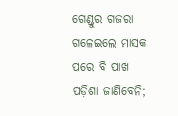ଗେଣ୍ଡୁର ଗଜରା ଗଳେଇଲେ ମାସକ ପରେ ବି ପାଖ ପଡ଼ିଶା ଜାଣିବେନି;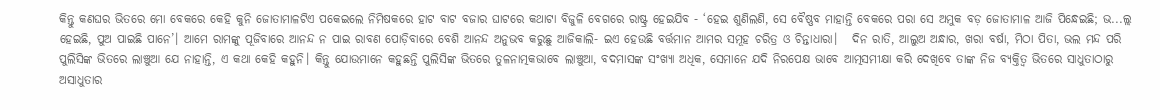କିନ୍ତୁ କଣଘର ଭିତରେ ମୋ ବେକରେ କେହି କୁନି ଜୋତାମାଳଟିଏ ପକେଇଲେ ନିମିଷକରେ ହାଟ ବାଟ ବଜାର ଘାଟରେ କଥାଟା ବିଜୁଳି ବେଗରେ ରାଷ୍ଟ୍ର ହେଇଯିବ - ‘ହେଇ ଶୁଣିଲଣି, ସେ ବୈଷ୍ଣବ ମାହାନ୍ତି ବେକରେ ପରା ସେ ଅମୁକ ବଡ଼ ଜୋତାମାଳ ଆଜି ପିନ୍ଧେଇଛି; ଭ...ଲ୍ଲ ହେଇଛି, ପୁଅ ପାଇଛି ପାନେ’। ଆମେ ରାମଙ୍କୁ ପୂଜିବାରେ ଆନନ୍ଦ ନ ପାଇ ରାବଣ ପୋଡ଼ିବାରେ ବେଶି ଆନନ୍ଦ ଅନୁଭବ କରୁଛୁ ଆଜିକାଲି- ଇଏ ହେଉଛି ବର୍ତ୍ତମାନ ଆମର ସମୂହ ଚରିତ୍ର ଓ ଚିନ୍ତାଧାରା।   ଦିନ ରାତି, ଆଲୁଅ ଅନ୍ଧାର, ଖରା ବର୍ଷା, ମିଠା ପିତା, ଭଲ ମନ୍ଦ ପରି ପୁଲିସିଙ୍କ ଭିତରେ ଲାଞ୍ଚୁଆ ଯେ ନାହାନ୍ତି, ଏ କଥା କେହି କହୁନି। କିନ୍ତୁ ଯୋଉମାନେ କହୁଛନ୍ତି ପୁଲିସିଙ୍କ ଭିତରେ ତୁଳନାତ୍ମକଭାବେ ଲାଞ୍ଚୁଆ, ବଦମାସଙ୍କ ସଂଖ୍ୟା ଅଧିକ, ସେମାନେ ଯଦି ନିରପେକ୍ଷ ଭାବେ ଆତ୍ମସମୀକ୍ଷା କରି ଦେଖିବେ ତାଙ୍କ ନିଜ ବ୍ୟକ୍ତିତ୍ୱ ଭିତରେ ସାଧୁତାଠାରୁ ଅସାଧୁତାର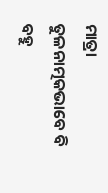ମାତ୍ରା ତୁଳନାତ୍ମକଭାବେ ବି ବହୁ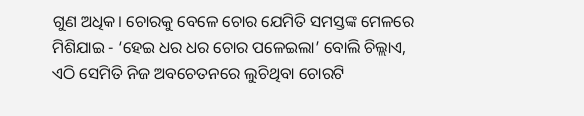ଗୁଣ ଅଧିକ। ଚୋରକୁ ବେଳେ ଚୋର ଯେମିତି ସମସ୍ତଙ୍କ ମେଳରେ ମିଶିଯାଇ - ‘ହେଇ ଧର ଧର ଚୋର ପଳେଇଲା’ ବୋଲି ଚିଲ୍ଲାଏ, ଏଠି ସେମିତି ନିଜ ଅବଚେତନରେ ଲୁଚିଥିବା ଚୋରଟି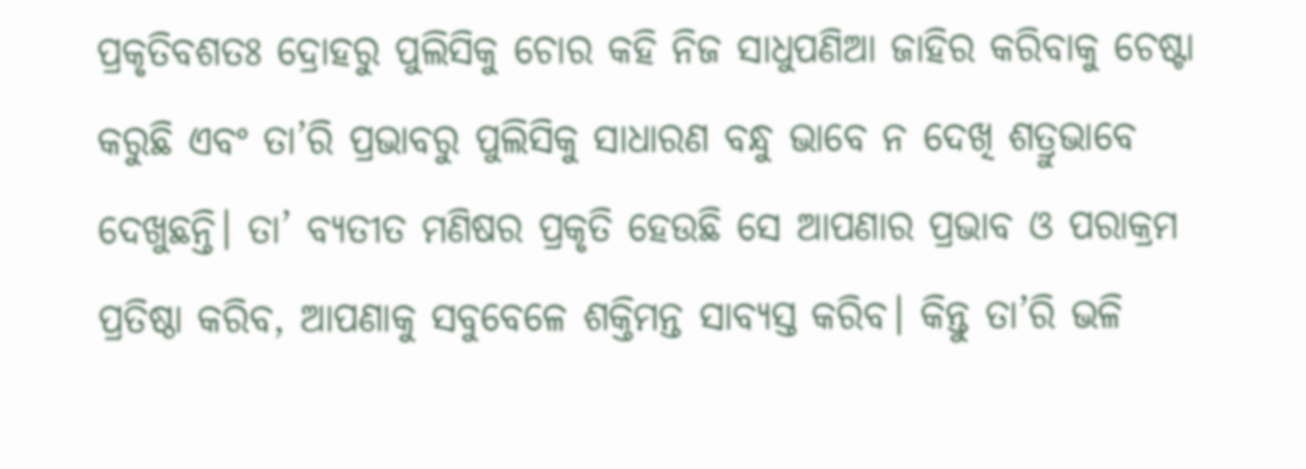ପ୍ରକୃତିବଶତଃ ଦ୍ରୋହରୁ ପୁଲିସିକୁ ଚୋର କହି ନିଜ ସାଧୁପଣିଆ ଜାହିର କରିବାକୁ ଚେଷ୍ଟା କରୁଛି ଏବଂ ତା’ରି ପ୍ରଭାବରୁ ପୁଲିସିକୁ ସାଧାରଣ ବନ୍ଧୁ ଭାବେ ନ ଦେଖି ଶତ୍ରୁଭାବେ ଦେଖୁଛନ୍ତି। ତା’ ବ୍ୟତୀତ ମଣିଷର ପ୍ରକୃତି ହେଉଛି ସେ ଆପଣାର ପ୍ରଭାବ ଓ ପରାକ୍ରମ ପ୍ରତିଷ୍ଠା କରିବ, ଆପଣାକୁ ସବୁବେଳେ ଶକ୍ତିମନ୍ତ ସାବ୍ୟସ୍ତ କରିବ। କିନ୍ତୁ ତା’ରି ଭଳି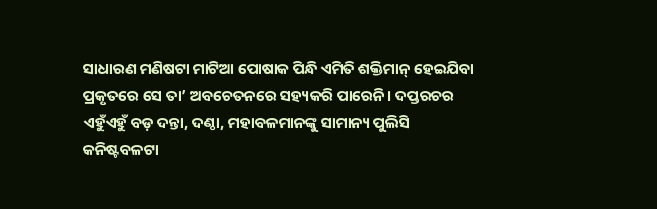ସାଧାରଣ ମଣିଷଟା ମାଟିଆ ପୋଷାକ ପିନ୍ଧି ଏମିତି ଶକ୍ତିମାନ‌୍‍ ହେଇଯିବା ପ୍ରକୃତରେ ସେ ତା’ ଅବଚେତନରେ ସହ୍ୟକରି ପାରେନି। ଦପ୍ତରଚର ଏହୁଁଏହୁଁ ବଡ଼ ଦନ୍ତା, ଦଣ୍ଠା, ମହାବଳମାନଙ୍କୁ ସାମାନ୍ୟ ପୁଲିସି କନିଷ୍ଟବଳଟା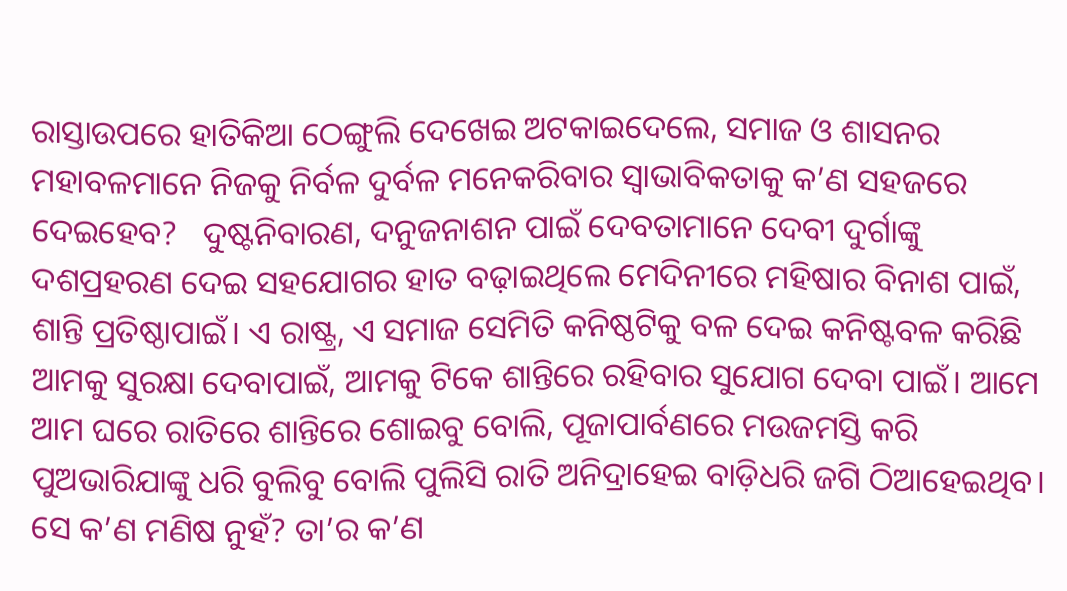ରାସ୍ତାଉପରେ ହାତିକିଆ ଠେଙ୍ଗୁଲି ଦେଖେଇ ଅଟକାଇଦେଲେ, ସମାଜ ଓ ଶାସନର ମହାବଳମାନେ ନିଜକୁ ନିର୍ବଳ ଦୁର୍ବଳ ମନେକରିବାର ସ୍ୱାଭାବିକତାକୁ କ’ଣ ସହଜରେ ଦେଇହେବ?   ଦୁଷ୍ଟନିବାରଣ, ଦନୁଜନାଶନ ପାଇଁ ଦେବତାମାନେ ଦେବୀ ଦୁର୍ଗାଙ୍କୁ ଦଶପ୍ରହରଣ ଦେଇ ସହଯୋଗର ହାତ ବଢ଼ାଇଥିଲେ ମେଦିନୀରେ ମହିଷାର ବିନାଶ ପାଇଁ, ଶାନ୍ତି ପ୍ରତିଷ୍ଠାପାଇଁ। ଏ ରାଷ୍ଟ୍ର, ଏ ସମାଜ ସେମିତି କନିଷ୍ଠଟିକୁ ବଳ ଦେଇ କନିଷ୍ଟବଳ କରିଛି ଆମକୁ ସୁରକ୍ଷା ଦେବାପାଇଁ, ଆମକୁ ଟିକେ ଶାନ୍ତିରେ ରହିବାର ସୁଯୋଗ ଦେବା ପାଇଁ। ଆମେ ଆମ ଘରେ ରାତିରେ ଶାନ୍ତିରେ ଶୋଇବୁ ବୋଲି, ପୂଜାପାର୍ବଣରେ ମଉଜମସ୍ତି କରି ପୁଅଭାରିଯାଙ୍କୁ ଧରି ବୁଲିବୁ ବୋଲି ପୁଲିସି ରାତି ଅନିଦ୍ରାହେଇ ବାଡ଼ିଧରି ଜଗି ଠିଆହେଇଥିବ। ସେ କ’ଣ ମଣିଷ ନୁହଁ? ତା’ର କ’ଣ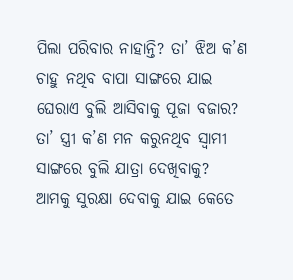ପିଲା ପରିବାର ନାହାନ୍ତି? ତା’ ଝିଅ କ’ଣ ଚାହୁ ନଥିବ ବାପା ସାଙ୍ଗରେ ଯାଇ ଘେରାଏ ବୁଲି ଆସିବାକୁ ପୂଜା ବଜାର? ତା’ ସ୍ତ୍ରୀ କ’ଣ ମନ କରୁନଥିବ ସ୍ୱାମୀ ସାଙ୍ଗରେ ବୁଲି ଯାତ୍ରା ଦେଖିବାକୁ? ଆମକୁ ସୁରକ୍ଷା ଦେବାକୁ ଯାଇ କେତେ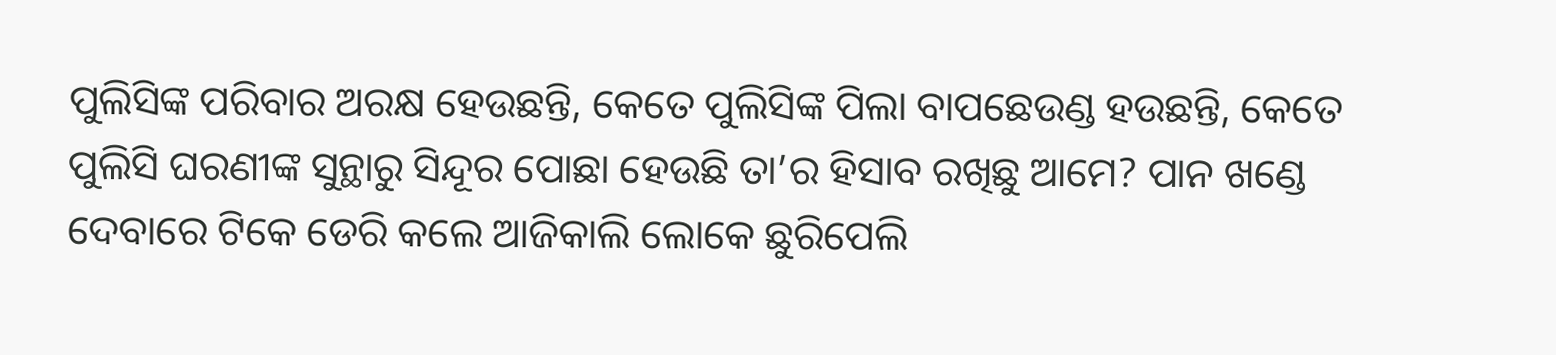ପୁଲିସିଙ୍କ ପରିବାର ଅରକ୍ଷ ହେଉଛନ୍ତି, କେତେ ପୁଲିସିଙ୍କ ପିଲା ବାପଛେଉଣ୍ଡ ହଉଛନ୍ତି, କେତେ ପୁଲିସି ଘରଣୀଙ୍କ ସୁନ୍ଥାରୁ ସିନ୍ଦୂର ପୋଛା ହେଉଛି ତା’ର ହିସାବ ରଖିଛୁ ଆମେ? ପାନ ଖଣ୍ଡେ ଦେବାରେ ଟିକେ ଡେରି କଲେ ଆଜିକାଲି ଲୋକେ ଛୁରିପେଲି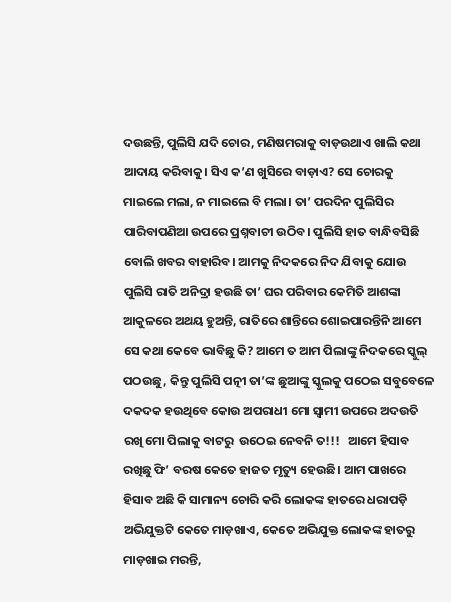ଦଉଛନ୍ତି, ପୁଲିସି ଯଦି ଚୋର, ମଣିଷମରାକୁ ବାଡ଼ଉଥାଏ ଖାଲି କଥା ଆଦାୟ କରିବାକୁ। ସିଏ କ’ଣ ଖୁସିରେ ବାଡ଼ାଏ? ସେ ଚୋରକୁ ମାଇଲେ ମଲା, ନ ମାଇଲେ ବି ମଲା। ତା’ ପରଦିନ ପୁଲିସିର ପାରିବାପଣିଆ ଉପରେ ପ୍ରଶ୍ନବାଚୀ ଉଠିବ। ପୁଲିସି ହାତ ବାନ୍ଧିବସିଛି ବୋଲି ଖବର ବାହାରିବ। ଆମକୁ ନିଦକରେ ନିଦ ଯିବାକୁ ଯୋଉ ପୁଲିସି ରାତି ଅନିଦ୍ରା ହଉଛି ତା’ ଘର ପରିବାର କେମିତି ଆଶଙ୍କା ଆକୁଳରେ ଅଥୟ ହୁଅନ୍ତି, ରାତିରେ ଶାନ୍ତିରେ ଶୋଇପାରନ୍ତିନି ଆମେ ସେ କଥା କେବେ ଭାବିଛୁ କି? ଆମେ ତ ଆମ ପିଲାଙ୍କୁ ନିଦକରେ ସ୍କୁଲ‌୍‍ ପଠଉଛୁ, କିନ୍ତୁ ପୁଲିସି ପତ୍ନୀ ତା’ଙ୍କ ଛୁଆଙ୍କୁ ସ୍କୁଲକୁ ପଠେଇ ସବୁବେଳେ ଦକଦକ ହଉଥିବେ କୋଉ ଅପରାଧୀ ମୋ ସ୍ୱାମୀ ଉପରେ ଅଦଉତି ରଖି ମୋ ପିଲାକୁ ବାଟରୁ  ଉଠେଇ ନେବନି ତ!!!   ଆମେ ହିସାବ ରଖିଛୁ ଫି’ ବରଷ କେତେ ହାଜତ ମୃତ୍ୟୁ ହେଉଛି। ଆମ ପାଖରେ ହିସାବ ଅଛି କି ସାମାନ୍ୟ ଚୋରି କରି ଲୋକଙ୍କ ହାତରେ ଧରାପଡ଼ି ଅଭିଯୁକ୍ତଟି କେତେ ମାଡ଼ଖାଏ, କେତେ ଅଭିଯୁକ୍ତ ଲୋକଙ୍କ ହାତରୁ ମାଡ଼ଖାଇ ମରନ୍ତି,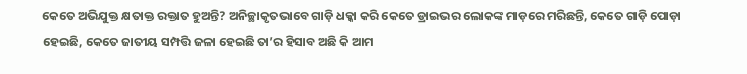କେତେ ଅଭିଯୁକ୍ତ କ୍ଷତାକ୍ତ ରକ୍ତାତ ହୁଅନ୍ତି? ଅନିଚ୍ଛାକୃତଭାବେ ଗାଡ଼ି ଧକ୍କା କରି କେତେ ଡ୍ରାଇଭର ଲୋକଙ୍କ ମାଡ଼ରେ ମରିଛନ୍ତି, କେତେ ଗାଡ଼ି ପୋଡ଼ା ହେଇଛି, କେତେ ଜାତୀୟ ସମ୍ପତ୍ତି ଜଳା ହେଇଛି ତା’ର ହିସାବ ଅଛି କି ଆମ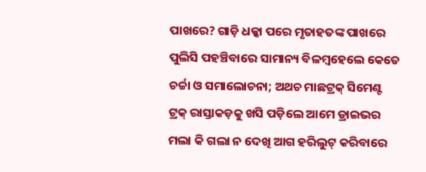ପାଖରେ? ଗାଡ଼ି ଧକ୍କା ପରେ ମୃତାହତଙ୍କ ପାଖରେ ପୁଲିସି ପହଞ୍ଚିବାରେ ସାମାନ୍ୟ ବିଳମ୍ୱହେଲେ କେତେ ଚର୍ଚ୍ଚା ଓ ସମାଲୋଚନା; ଅଥଚ ମାଛଟ୍ରକ‌୍‍ ସିମେଣ୍ଟ ଟ୍ରକ‌୍‍ ରାସ୍ତାକଡ଼କୁ ଖସି ପଡ଼ିଲେ ଆମେ ଡ୍ରାଇଭର ମଲା କି ଗଲା ନ ଦେଖି ଆଗ ହରିଲୁଟ‌୍‍ କରିବାରେ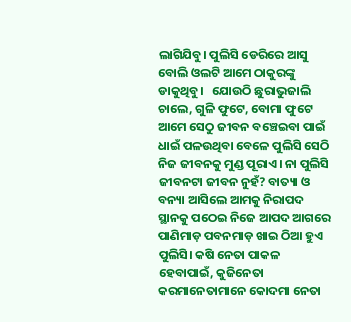ଲାଗିଯିବୁ। ପୁଲିସି ଡେରିରେ ଆସୁ ବୋଲି ଓଲଟି ଆମେ ଠାକୁରଙ୍କୁ ଡାକୁଥିବୁ।   ଯୋଉଠି ଛୁରାଭୁଜାଲି ଚାଲେ, ଗୁଳି ଫୁଟେ, ବୋମା ଫୁଟେ ଆମେ ସେଠୁ ଜୀବନ ବଞ୍ଚେଇବା ପାଇଁ ଧାଇଁ ପଳଉଥିବା ବେଳେ ପୁଲିସି ସେଠି ନିଜ ଜୀବନକୁ ମୁଣ୍ଡ ପୂରାଏ। ନା ପୁଲିସି ଜୀବନଟା ଜୀବନ ନୁହଁ? ବାତ୍ୟା ଓ ବନ୍ୟା ଆସିଲେ ଆମକୁ ନିରାପଦ ସ୍ଥାନକୁ ପଠେଇ ନିଜେ ଆପଦ ଆଗରେ ପାଣିମାଡ଼ ପବନମାଡ଼ ଖାଇ ଠିଆ ହୁଏ ପୁଲିସି। କଷି ନେତା ପାକଳ ହେବାପାଇଁ, କୁଜିନେତା କରମାନେତାମାନେ କୋଦମା ନେତା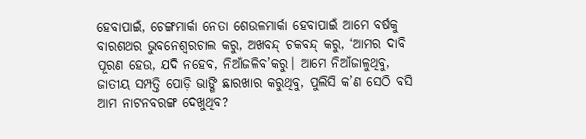ହେବାପାଇଁ, ଚେଙ୍ଗମାର୍କା ନେତା ଶେଉଳମାର୍କା ହେବାପାଇଁ ଆମେ ବର୍ଷକୁ ବାରଶଥର ଭୁବନେଶ୍ୱରଚାଲ କରୁ, ଅଖବନ୍ଦ‌୍‍ ଚକବନ୍ଦ‌୍‍ କରୁ, ‘ଆମର ଦାବି ପୂରଣ ହେଉ, ଯଦି ନହେବ, ନିଆଁଜଳିବ’କରୁ। ଆମେ ନିଆଁଜାଳୁଥିବୁ, ଜାତୀୟ ସମ୍ପତ୍ତି ପୋଡ଼ି ଭାଙ୍ଗି ଛାରଖାର କରୁଥିବୁ, ପୁଲିସି କ’ଣ ସେଠି ବସି ଆମ ନାଟନବରଙ୍ଗ ଦେଖୁଥିବ?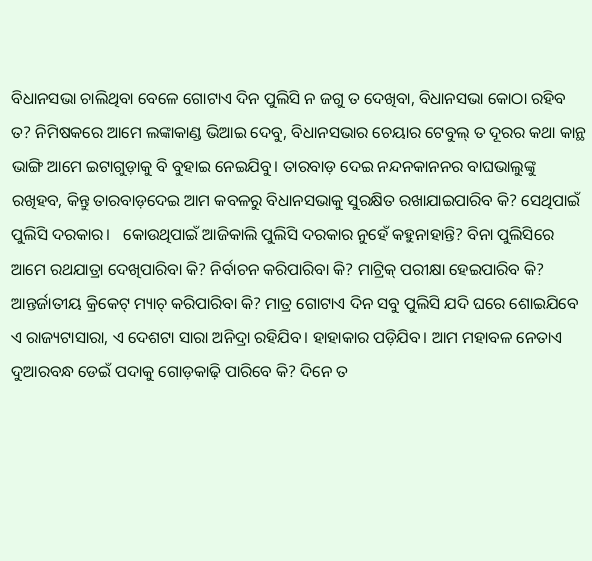ବିଧାନସଭା ଚାଲିଥିବା ବେଳେ ଗୋଟାଏ ଦିନ ପୁଲିସି ନ ଜଗୁ ତ ଦେଖିବା, ବିଧାନସଭା କୋଠା ରହିବ ତ? ନିମିଷକରେ ଆମେ ଲଙ୍କାକାଣ୍ଡ ଭିଆଇ ଦେବୁ, ବିଧାନସଭାର ଚେୟାର ଟେବୁଲ‌୍‍ ତ ଦୂରର କଥା କାନ୍ଥ ଭାଙ୍ଗି ଆମେ ଇଟାଗୁଡ଼ାକୁ ବି ବୁହାଇ ନେଇଯିବୁ। ତାରବାଡ଼ ଦେଇ ନନ୍ଦନକାନନର ବାଘଭାଲୁଙ୍କୁ ରଖିହବ, କିନ୍ତୁ ତାରବାଡ଼ଦେଇ ଆମ କବଳରୁ ବିଧାନସଭାକୁ ସୁରକ୍ଷିତ ରଖାଯାଇପାରିବ କି? ସେଥିପାଇଁ ପୁଲିସି ଦରକାର।   କୋଉଥିପାଇଁ ଆଜିକାଲି ପୁଲିସି ଦରକାର ନୁହେଁ କହୁନାହାନ୍ତି? ବିନା ପୁଲିସିରେ ଆମେ ରଥଯାତ୍ରା ଦେଖିପାରିବା କି? ନିର୍ବାଚନ କରିପାରିବା କି? ମାଟ୍ରିକ‌୍‍ ପରୀକ୍ଷା ହେଇପାରିବ କି? ଆନ୍ତର୍ଜାତୀୟ କ୍ରିକେଟ‌୍‍ ମ୍ୟାଚ‌୍‍ କରିପାରିବା କି? ମାତ୍ର ଗୋଟାଏ ଦିନ ସବୁ ପୁଲିସି ଯଦି ଘରେ ଶୋଇଯିବେ ଏ ରାଜ୍ୟଟାସାରା, ଏ ଦେଶଟା ସାରା ଅନିଦ୍ରା ରହିଯିବ। ହାହାକାର ପଡ଼ିଯିବ। ଆମ ମହାବଳ ନେତାଏ ଦୁଆରବନ୍ଧ ଡେଇଁ ପଦାକୁ ଗୋଡ଼କାଢ଼ି ପାରିବେ କି? ଦିନେ ତ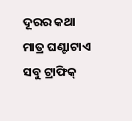ଦୂରର କଥା ମାତ୍ର ଘଣ୍ଟାଟାଏ ସବୁ ଟ୍ରାଫିକ‌୍‍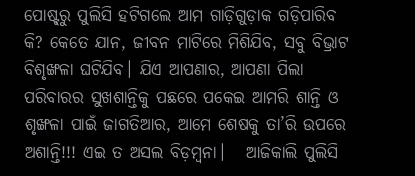ପୋଷ୍ଟ‌୍‍ରୁ ପୁଲିସି ହଟିଗଲେ ଆମ ଗାଡ଼ିଗୁଡ଼ାକ ଗଡ଼ିପାରିବ କି? କେତେ ଯାନ, ଜୀବନ ମାଟିରେ ମିଶିଯିବ, ସବୁ ବିଭ୍ରାଟ ବିଶୃଙ୍ଖଳା ଘଟିଯିବ। ଯିଏ ଆପଣାର, ଆପଣା ପିଲା ପରିବାରର ସୁଖଶାନ୍ତିକୁ ପଛରେ ପକେଇ ଆମରି ଶାନ୍ତି ଓ ଶୃଙ୍ଖଳା ପାଇଁ ଜାଗତିଆର, ଆମେ ଶେଷକୁ ତା’ରି ଉପରେ ଅଶାନ୍ତି!!! ଏଇ ତ ଅସଲ ବିଡ଼ମ୍ୱନା।   ଆଜିକାଲି ପୁଲିସି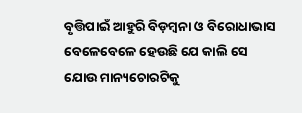ବୃତ୍ତିପାଇଁ ଆହୁରି ବିଡ଼ମ୍ୱନା ଓ ବିରୋଧାଭାସ ବେଳେବେଳେ ହେଉଛି ଯେ କାଲି ସେ ଯୋଉ ମାନ୍ୟଚୋରଟିକୁ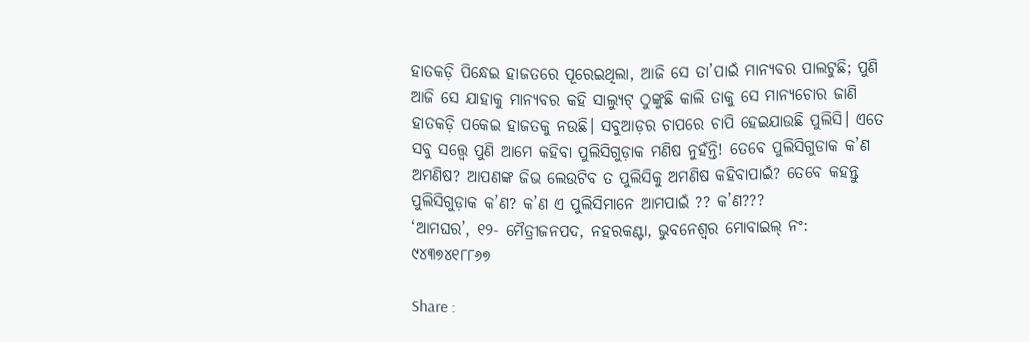ହାତକଡ଼ି ପିନ୍ଧେଇ ହାଜତରେ ପୂରେଇଥିଲା, ଆଜି ସେ ତା’ପାଇଁ ମାନ୍ୟବର ପାଲଟୁଛି; ପୁଣି ଆଜି ସେ ଯାହାକୁ ମାନ୍ୟବର କହି ସାଲ୍ୟୁଟ‌୍‍ ଠୁଙ୍କୁଛି କାଲି ତାକୁ ସେ ମାନ୍ୟଚୋର ଜାଣି ହାତକଡ଼ି ପକେଇ ହାଜତକୁ ନଉଛି। ସବୁଆଡ଼ର ଚାପରେ ଚାପି ହେଇଯାଉଛି ପୁଲିସି। ଏତେ ସବୁ ସତ୍ତ୍ବେ ପୁଣି ଆମେ କହିବା ପୁଲିସିଗୁଡ଼ାକ ମଣିଷ ନୁହଁନ୍ତି! ତେବେ ପୁଲିସିଗୁଡାକ କ’ଣ ଅମଣିଷ? ଆପଣଙ୍କ ଜିଭ ଲେଉଟିବ ତ ପୁଲିସିକୁ ଅମଣିଷ କହିବାପାଇଁ? ତେବେ କହନ୍ତୁ ପୁଲିସିଗୁଡ଼ାକ କ’ଣ? କ’ଣ ଏ ପୁଲିସିମାନେ ଆମପାଇଁ ?? କ’ଣ???                                                                                                                 ‘ଆମଘର’, ୧୨- ମୈତ୍ରୀଜନପଦ, ନହରକଣ୍ଟା, ଭୁବନେଶ୍ୱର ମୋବାଇଲ‌୍‍ ନଂ: ୯୪୩୭୪୧୮୮୬୭

Share :